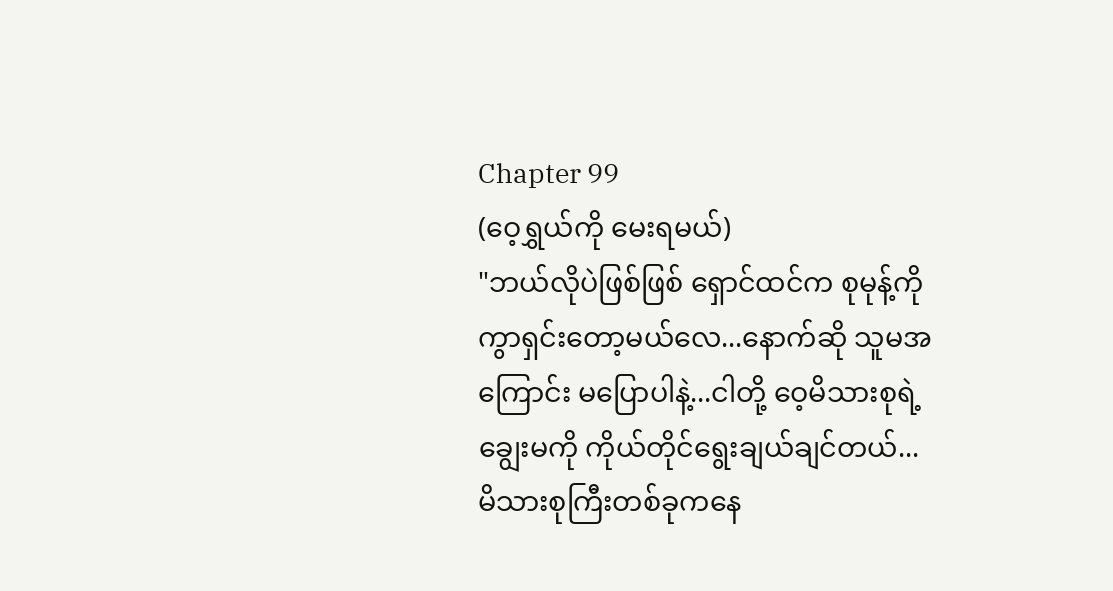Chapter 99
(ဝေ့ရွှယ်ကို မေးရမယ်)
"ဘယ်လိုပဲဖြစ်ဖြစ် ရှောင်ထင်က စုမုန့်ကို ကွာရှင်းတော့မယ်လေ...နောက်ဆို သူမအကြောင်း မပြောပါနဲ့...ငါတို့ ဝေ့မိသားစုရဲ့ချွေးမကို ကိုယ်တိုင်ရွေးချယ်ချင်တယ်... မိသားစုကြီးတစ်ခုကနေ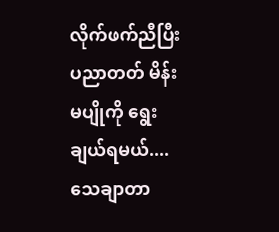လိုက်ဖက်ညီပြီး ပညာတတ် မိန်းမပျိုကို ရွေးချယ်ရမယ်....သေချာတာ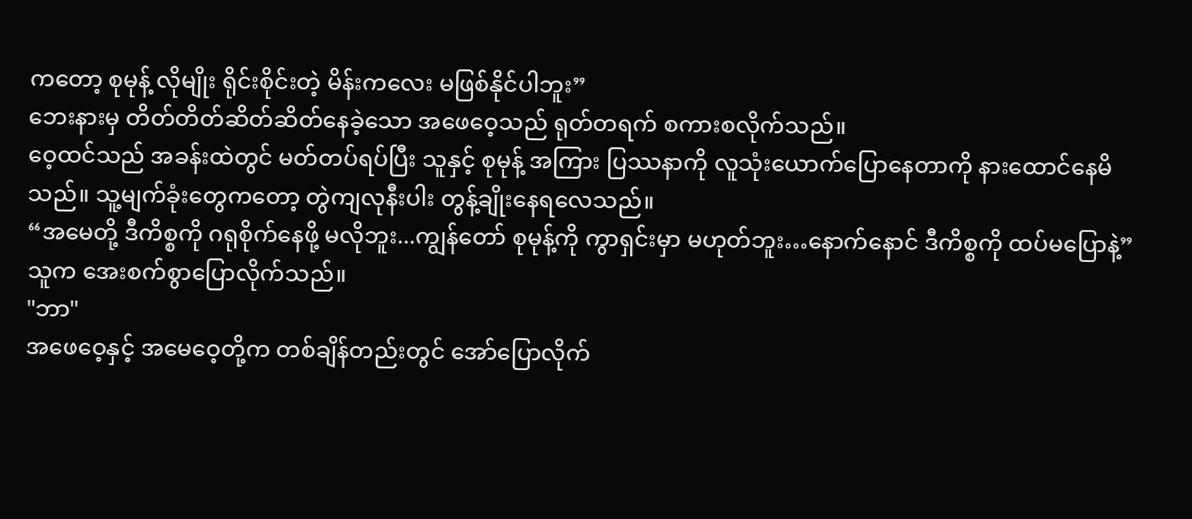ကတော့ စုမုန့် လိုမျိုး ရိုင်းစိုင်းတဲ့ မိန်းကလေး မဖြစ်နိုင်ပါဘူး”
ဘေးနားမှ တိတ်တိတ်ဆိတ်ဆိတ်နေခဲ့သော အဖေဝေ့သည် ရုတ်တရက် စကားစလိုက်သည်။
ဝေ့ထင်သည် အခန်းထဲတွင် မတ်တပ်ရပ်ပြီး သူနှင့် စုမုန့် အကြား ပြဿနာကို လူသုံးယောက်ပြောနေတာကို နားထောင်နေမိသည်။ သူ့မျက်ခုံးတွေကတော့ တွဲကျလုနီးပါး တွန့်ချိုးနေရလေသည်။
“အမေတို့ ဒီကိစ္စကို ဂရုစိုက်နေဖို့ မလိုဘူး...ကျွန်တော် စုမုန့်ကို ကွာရှင်းမှာ မဟုတ်ဘူး…နောက်နောင် ဒီကိစ္စကို ထပ်မပြောနဲ့”
သူက အေးစက်စွာပြောလိုက်သည်။
"ဘာ"
အဖေဝေ့နှင့် အမေဝေ့တို့က တစ်ချိန်တည်းတွင် အော်ပြောလိုက်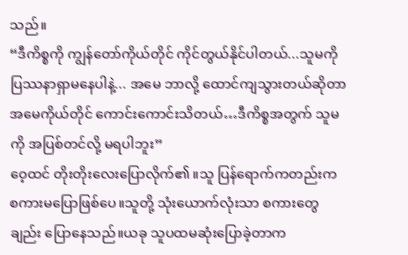သည်။
“ဒီကိစ္စကို ကျွန်တော်ကိုယ်တိုင် ကိုင်တွယ်နိုင်ပါတယ်...သူမကို ပြဿနာရှာမနေပါနဲ့... အမေ ဘာလို့ ထောင်ကျသွားတယ်ဆိုတာ အမေကိုယ်တိုင် ကောင်းကောင်းသိတယ်…ဒီကိစ္စအတွက် သူမကို အပြစ်တင်လို့ မရပါဘူး”
ဝေ့ထင် တိုးတိုးလေးပြောလိုက်၏။သူ ပြန်ရောက်ကတည်းက စကားမပြောဖြစ်ပေ။သူတို့ သုံးယောက်လုံးသာ စကားတွေချည်း ပြောနေသည်။ယခု သူပထမဆုံးပြောခဲ့တာက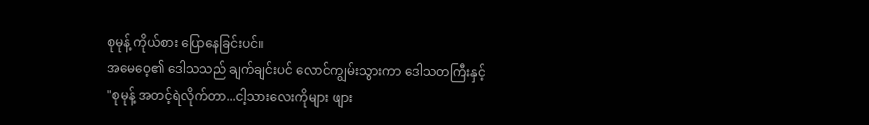စုမုန့် ကိုယ်စား ပြောနေခြင်းပင်။
အမေဝေ့၏ ဒေါသသည် ချက်ချင်းပင် လောင်ကျွမ်းသွားကာ ဒေါသတကြီးနှင့်
"စုမုန့် အတင့်ရဲလိုက်တာ...ငါ့သားလေးကိုများ ဖျား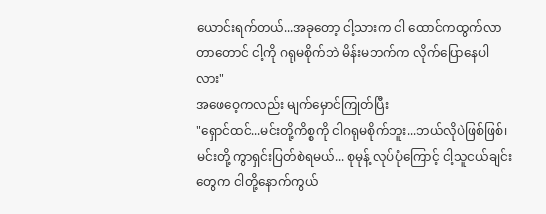ယောင်းရက်တယ်...အခုတော့ ငါ့သားက ငါ ထောင်ကထွက်လာတာတောင် ငါ့ကို ဂရုမစိုက်ဘဲ မိန်းမဘက်က လိုက်ပြောနေပါလား"
အဖေဝေ့ကလည်း မျက်မှောင်ကြုတ်ပြီး
"ရှောင်ထင်...မင်းတို့ကိစ္စကို ငါဂရုမစိုက်ဘူး...ဘယ်လိုပဲဖြစ်ဖြစ်၊မင်းတို့ ကွာရှင်းပြတ်စဲရမယ်... စုမုန့် လုပ်ပုံကြောင့် ငါ့သူငယ်ချင်းတွေက ငါတို့နောက်ကွယ်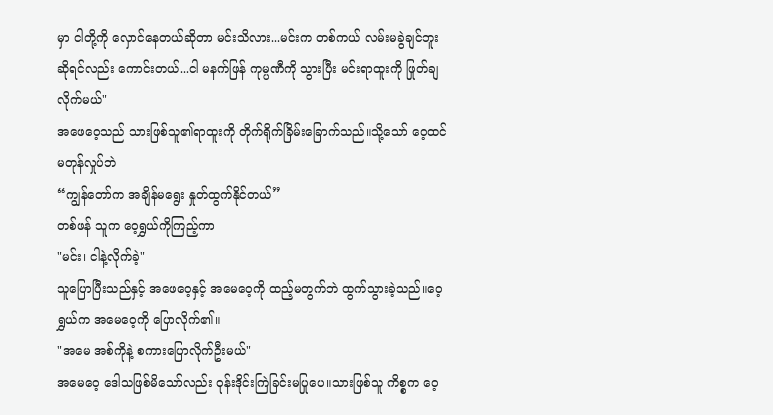မှာ ငါတို့ကို လှောင်နေတယ်ဆိုတာ မင်းသိလား...မင်းက တစ်ကယ် လမ်းမခွဲချင်ဘူးဆိုရင်လည်း ကောင်းတယ်...ငါ မနက်ဖြန် ကုမ္ပဏီကို သွားပြီး မင်းရာထူးကို ဖြုတ်ချလိုက်မယ်"
အဖေဝေ့သည် သားဖြစ်သူ၏ရာထူးကို တိုက်ရိုက်ခြိမ်းခြောက်သည်။သို့သော် ဝေ့ထင် မတုန်လှုပ်ဘဲ
“ကျွန်တော်က အချိန်မရွေး နှုတ်ထွက်နိုင်တယ်”
တစ်ဖန် သူက ဝေ့ရွှယ်ကိုကြည့်ကာ
"မင်း၊ ငါနဲ့လိုက်ခဲ့"
သူပြောပြီးသည်နှင့် အဖေဝေ့နှင့် အမေဝေ့ကို ထည့်မတွက်ဘဲ ထွက်သွားခဲ့သည်။ဝေ့ရွှယ်က အမေဝေ့ကို ပြောလိုက်၏။
"အမေ အစ်ကိုနဲ့ စကားပြောလိုက်ဦးမယ်"
အမေဝေ့ ဒေါသဖြစ်မိသော်လည်း ဝုန်းဒိုင်းကြဲခြင်းမပြုပေ။သားဖြစ်သူ ကိစ္စက ဝေ့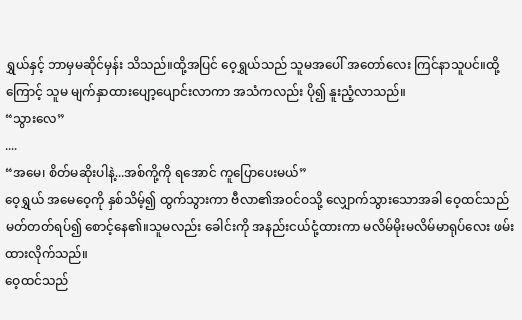ရွှယ်နှင့် ဘာမှမဆိုင်မှန်း သိသည်။ထို့အပြင် ဝေ့ရွှယ်သည် သူမအပေါ် အတော်လေး ကြင်နာသူပင်။ထို့ကြောင့် သူမ မျက်နှာထားပျော့ပျောင်းလာကာ အသံကလည်း ပို၍ နူးညံ့လာသည်။
“သွားလေ”
....
“အမေ၊ စိတ်မဆိုးပါနဲ့...အစ်ကို့ကို ရအောင် ကူပြောပေးမယ်”
ဝေ့ရွှယ် အမေဝေ့ကို နှစ်သိမ့်၍ ထွက်သွားကာ ဗီလာ၏အဝင်ဝသို့ လျှောက်သွားသောအခါ ဝေ့ထင်သည် မတ်တတ်ရပ်၍ စောင့်နေ၏။သူမလည်း ခေါင်းကို အနည်းငယ်ငုံ့ထားကာ မလိမ်မိုးမလိမ်မာရုပ်လေး ဖမ်းထားလိုက်သည်။
ဝေ့ထင်သည်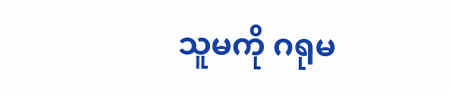သူမကို ဂရုမ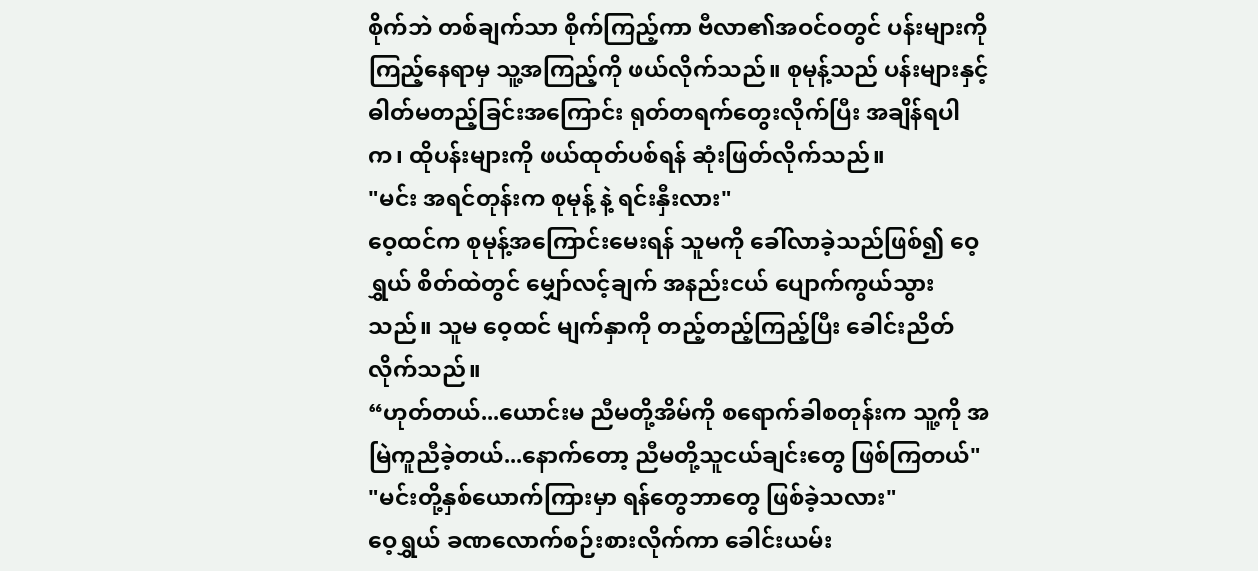စိုက်ဘဲ တစ်ချက်သာ စိုက်ကြည့်ကာ ဗီလာ၏အဝင်ဝတွင် ပန်းများကိုကြည့်နေရာမှ သူ့အကြည့်ကို ဖယ်လိုက်သည်။ စုမုန့်သည် ပန်းများနှင့် ဓါတ်မတည့်ခြင်းအကြောင်း ရုတ်တရက်တွေးလိုက်ပြီး အချိန်ရပါက၊ ထိုပန်းများကို ဖယ်ထုတ်ပစ်ရန် ဆုံးဖြတ်လိုက်သည်။
"မင်း အရင်တုန်းက စုမုန့် နဲ့ ရင်းနှီးလား"
ဝေ့ထင်က စုမုန့်အကြောင်းမေးရန် သူမကို ခေါ်လာခဲ့သည်ဖြစ်၍ ဝေ့ရွှယ် စိတ်ထဲတွင် မျှော်လင့်ချက် အနည်းငယ် ပျောက်ကွယ်သွားသည်။ သူမ ဝေ့ထင် မျက်နှာကို တည့်တည့်ကြည့်ပြီး ခေါင်းညိတ်လိုက်သည်။
“ဟုတ်တယ်...ယောင်းမ ညီမတို့အိမ်ကို စရောက်ခါစတုန်းက သူ့ကို အမြဲကူညီခဲ့တယ်...နောက်တော့ ညီမတို့သူငယ်ချင်းတွေ ဖြစ်ကြတယ်"
"မင်းတို့နှစ်ယောက်ကြားမှာ ရန်တွေဘာတွေ ဖြစ်ခဲ့သလား"
ဝေ့ရွှယ် ခဏလောက်စဉ်းစားလိုက်ကာ ခေါင်းယမ်း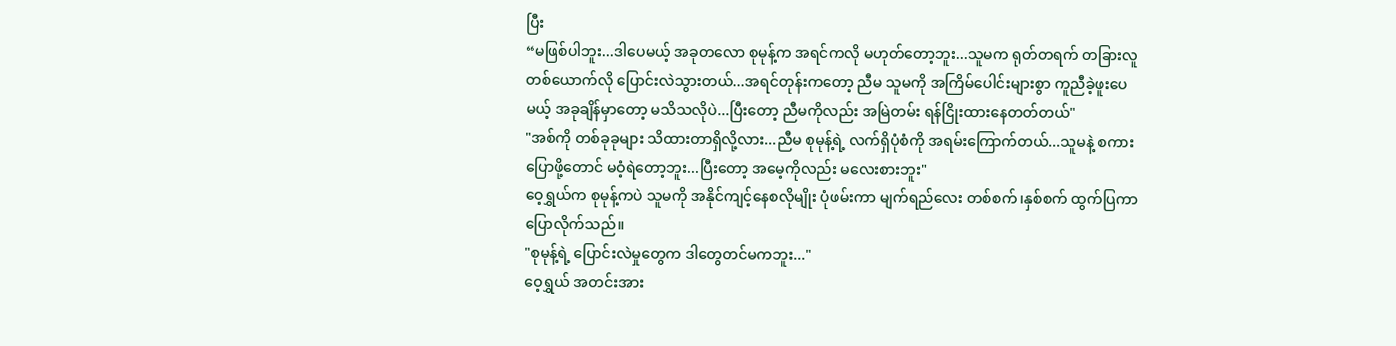ပြီး
“မဖြစ်ပါဘူး...ဒါပေမယ့် အခုတလော စုမုန့်က အရင်ကလို မဟုတ်တော့ဘူး...သူမက ရုတ်တရက် တခြားလူတစ်ယောက်လို ပြောင်းလဲသွားတယ်...အရင်တုန်းကတော့ ညီမ သူမကို အကြိမ်ပေါင်းများစွာ ကူညီခဲ့ဖူးပေမယ့် အခုချိန်မှာတော့ မသိသလိုပဲ...ပြီးတော့ ညီမကိုလည်း အမြဲတမ်း ရန်ငြိုးထားနေတတ်တယ်"
"အစ်ကို တစ်ခုခုများ သိထားတာရှိလို့လား...ညီမ စုမုန့်ရဲ့ လက်ရှိပုံစံကို အရမ်းကြောက်တယ်...သူမနဲ့ စကားပြောဖို့တောင် မဝံ့ရဲတော့ဘူး...ပြီးတော့ အမေ့ကိုလည်း မလေးစားဘူး"
ဝေ့ရွှယ်က စုမုန့်ကပဲ သူမကို အနိုင်ကျင့်နေစလိုမျိုး ပုံဖမ်းကာ မျက်ရည်လေး တစ်စက်၊နှစ်စက် ထွက်ပြကာ ပြောလိုက်သည်။
"စုမုန့်ရဲ့ ပြောင်းလဲမှုတွေက ဒါတွေတင်မကဘူး..."
ဝေ့ရွှယ် အတင်းအား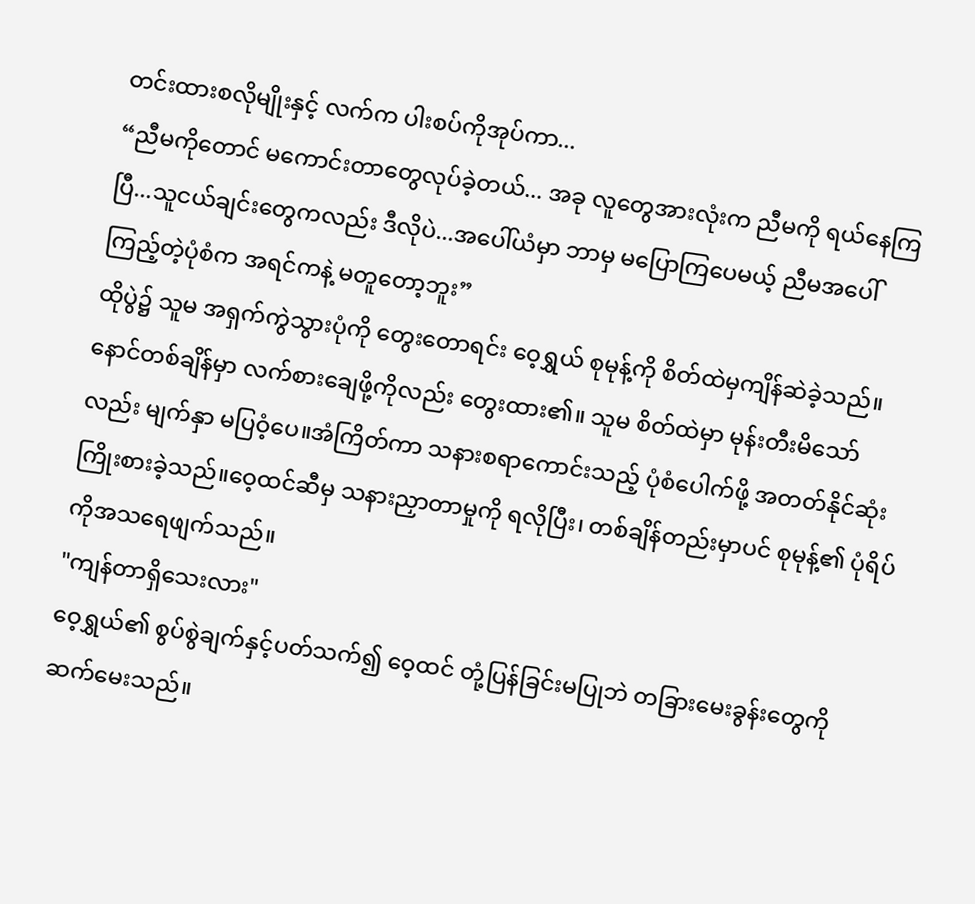တင်းထားစလိုမျိုးနှင့် လက်က ပါးစပ်ကိုအုပ်ကာ...
“ညီမကိုတောင် မကောင်းတာတွေလုပ်ခဲ့တယ်... အခု လူတွေအားလုံးက ညီမကို ရယ်နေကြပြီ...သူငယ်ချင်းတွေကလည်း ဒီလိုပဲ...အပေါ်ယံမှာ ဘာမှ မပြောကြပေမယ့် ညီမအပေါ်ကြည့်တဲ့ပုံစံက အရင်ကနဲ့ မတူတော့ဘူး”
ထိုပွဲ၌ သူမ အရှက်ကွဲသွားပုံကို တွေးတောရင်း ဝေ့ရွှယ် စုမုန့်ကို စိတ်ထဲမှကျိန်ဆဲခဲ့သည်။နောင်တစ်ချိန်မှာ လက်စားချေဖို့ကိုလည်း တွေးထား၏။ သူမ စိတ်ထဲမှာ မုန်းတီးမိသော်လည်း မျက်နှာ မပြဝံ့ပေ။အံကြိတ်ကာ သနားစရာကောင်းသည့် ပုံစံပေါက်ဖို့ အတတ်နိုင်ဆုံး ကြိုးစားခဲ့သည်။ဝေ့ထင်ဆီမှ သနားညှာတာမှုကို ရလိုပြီး၊ တစ်ချိန်တည်းမှာပင် စုမုန့်၏ ပုံရိပ်ကိုအသရေဖျက်သည်။
"ကျန်တာရှိသေးလား"
ဝေ့ရွှယ်၏ စွပ်စွဲချက်နှင့်ပတ်သက်၍ ဝေ့ထင် တုံ့ပြန်ခြင်းမပြုဘဲ တခြားမေးခွန်းတွေကို ဆက်မေးသည်။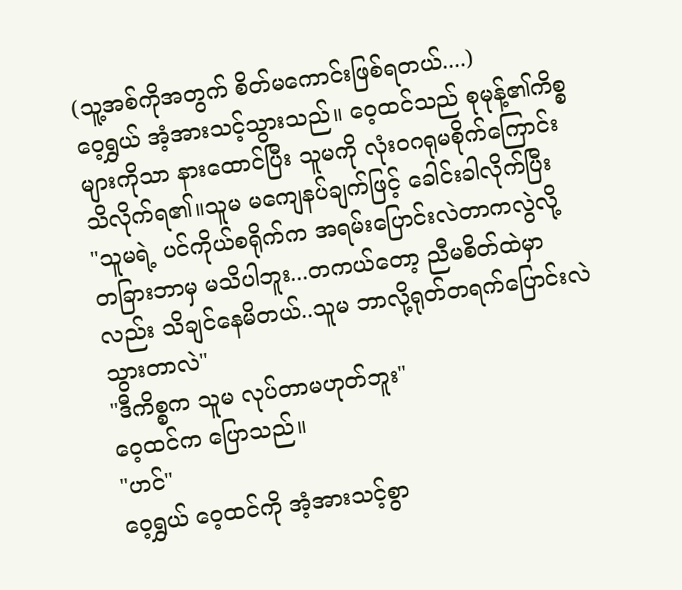(သူ့အစ်ကိုအတွက် စိတ်မကောင်းဖြစ်ရတယ်....)
ဝေ့ရွှယ် အံ့အားသင့်သွားသည်။ ဝေ့ထင်သည် စုမုန့်၏ကိစ္စများကိုသာ နားထောင်ပြီး သူမကို လုံးဝဂရုမစိုက်ကြောင်း သိလိုက်ရ၏။သူမ မကျေနပ်ချက်ဖြင့် ခေါင်းခါလိုက်ပြီး
"သူမရဲ့ ပင်ကိုယ်စရိုက်က အရမ်းပြောင်းလဲတာကလွဲလို့ တခြားဘာမှ မသိပါဘူး...တကယ်တော့ ညီမစိတ်ထဲမှာလည်း သိချင်နေမိတယ်..သူမ ဘာလို့ရုတ်တရက်ပြောင်းလဲသွားတာလဲ"
"ဒီကိစ္စက သူမ လုပ်တာမဟုတ်ဘူး"
ဝေ့ထင်က ပြောသည်။
"ဟင်"
ဝေ့ရွှယ် ဝေ့ထင်ကို အံ့အားသင့်စွာ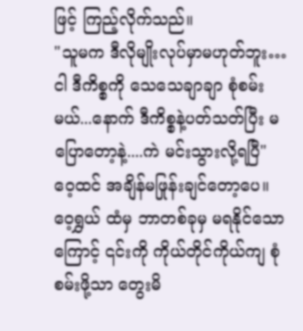ဖြင့် ကြည့်လိုက်သည်။
"သူမက ဒီလိုမျိုးလုပ်မှာမဟုတ်ဘူး… ငါ ဒီကိစ္စကို သေသေချာချာ စုံစမ်းမယ်...နောက် ဒီကိစ္စနဲ့ပတ်သတ်ပြီး မပြောတော့နဲ့....ကဲ မင်းသွားလို့ရပြီ"
ဝေ့ထင် အချိန်မဖြုန်းချင်တော့ပေ။ ဝေ့ရွှယ် ထံမှ ဘာတစ်ခုမှ မရနိုင်သောကြောင့် ၎င်းကို ကိုယ်တိုင်ကိုယ်ကျ စုံစမ်းဖို့သာ တွေးမိ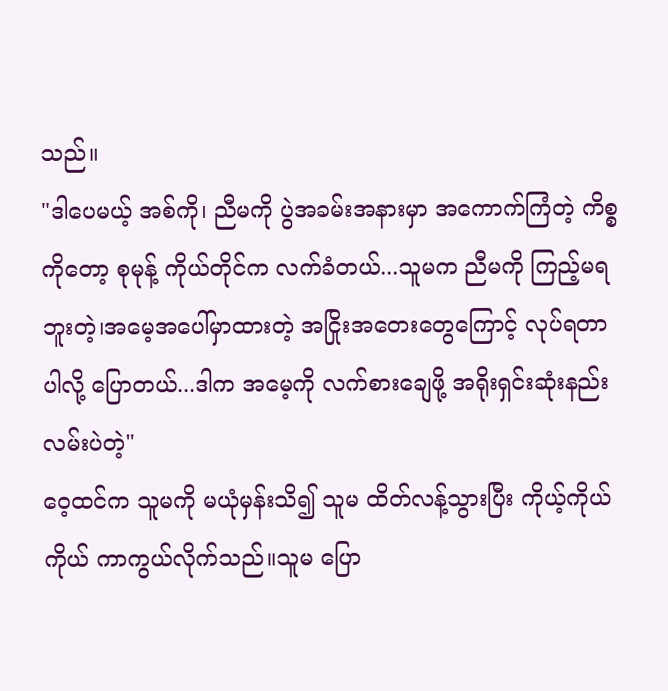သည်။
"ဒါပေမယ့် အစ်ကို၊ ညီမကို ပွဲအခမ်းအနားမှာ အကောက်ကြံတဲ့ ကိစ္စကိုတော့ စုမုန့် ကိုယ်တိုင်က လက်ခံတယ်...သူမက ညီမကို ကြည့်မရဘူးတဲ့၊အမေ့အပေါ်မှာထားတဲ့ အငြိုးအတေးတွေကြောင့် လုပ်ရတာပါလို့ ပြောတယ်...ဒါက အမေ့ကို လက်စားချေဖို့ အရိုးရှင်းဆုံးနည်းလမ်းပဲတဲ့"
ဝေ့ထင်က သူမကို မယုံမှန်းသိ၍ သူမ ထိတ်လန့်သွားပြီး ကိုယ့်ကိုယ်ကိုယ် ကာကွယ်လိုက်သည်။သူမ ပြော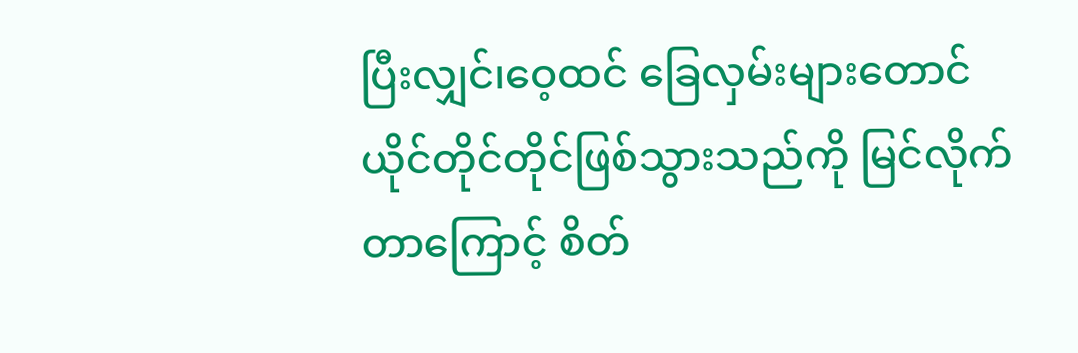ပြီးလျှင်၊ဝေ့ထင် ခြေလှမ်းများတောင် ယိုင်တိုင်တိုင်ဖြစ်သွားသည်ကို မြင်လိုက်တာကြောင့် စိတ်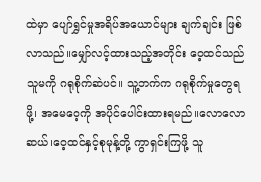ထဲမှာ ပျော်ရွှင်မှုအရိပ်အယောင်များ ချက်ချင်း ဖြစ်လာသည်။မျှော်လင့်ထားသည့်အတိုင်း ဝေ့ထင်သည် သူမကို ဂရုစိုက်ဆဲပင်။ သူ့ဘက်က ဂရုစိုက်မှုတွေရဖို့၊ အမေဝေ့ကို အပိုင်ပေါင်းထားရမည်။လောလောဆယ်၊ဝေ့ထင်နှင့်စုမုန့်တို့ ကွာရှင်းကြဖို့ သူ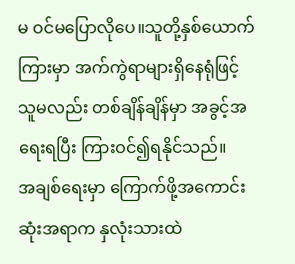မ ဝင်မပြောလိုပေ။သူတို့နှစ်ယောက်ကြားမှာ အက်ကွဲရာများရှိနေရုံဖြင့် သူမလည်း တစ်ချိန်ချိန်မှာ အခွင့်အရေးရပြီး ကြားဝင်၍ရနိုင်သည်။
အချစ်ရေးမှာ ကြောက်ဖို့အကောင်းဆုံးအရာက နှလုံးသားထဲ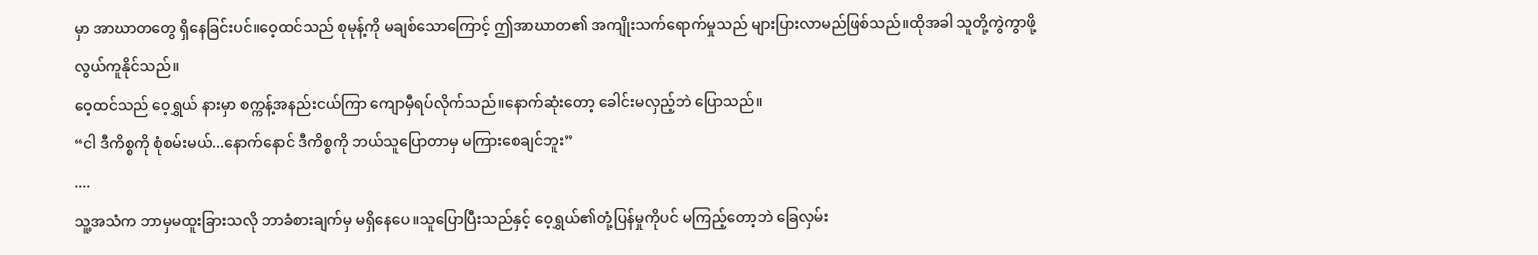မှာ အာဃာတတွေ ရှိနေခြင်းပင်။ဝေ့ထင်သည် စုမုန့်ကို မချစ်သောကြောင့် ဤအာဃာတ၏ အကျိုးသက်ရောက်မှုသည် များပြားလာမည်ဖြစ်သည်။ထိုအခါ သူတို့ကွဲကွာဖို့ လွယ်ကူနိုင်သည်။
ဝေ့ထင်သည် ဝေ့ရွှယ် နားမှာ စက္ကန့်အနည်းငယ်ကြာ ကျောမှီရပ်လိုက်သည်။နောက်ဆုံးတော့ ခေါင်းမလှည့်ဘဲ ပြောသည်။
“ငါ ဒီကိစ္စကို စုံစမ်းမယ်...နောက်နောင် ဒီကိစ္စကို ဘယ်သူပြောတာမှ မကြားစေချင်ဘူး”
....
သူ့အသံက ဘာမှမထူးခြားသလို ဘာခံစားချက်မှ မရှိနေပေ။သူပြောပြီးသည်နှင့် ဝေ့ရွှယ်၏တုံ့ပြန်မှုကိုပင် မကြည့်တော့ဘဲ ခြေလှမ်း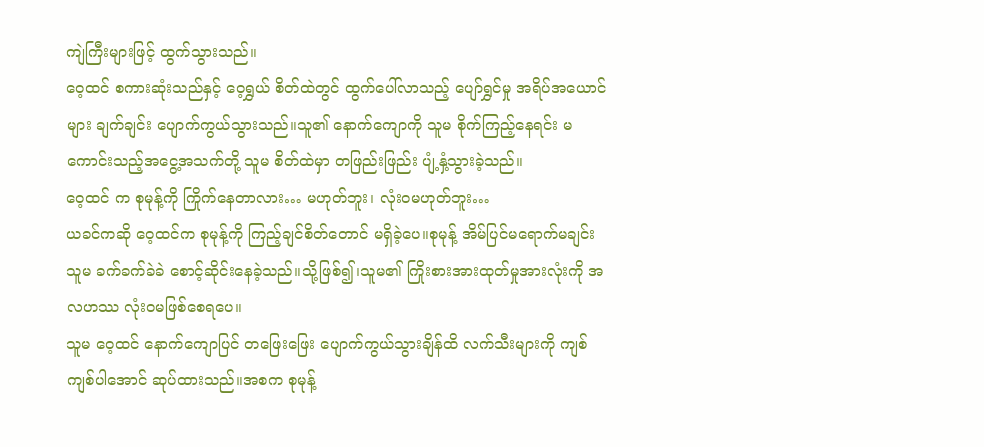ကျဲကြီးများဖြင့် ထွက်သွားသည်။
ဝေ့ထင် စကားဆုံးသည်နှင့် ဝေ့ရွှယ် စိတ်ထဲတွင် ထွက်ပေါ်လာသည့် ပျော်ရွှင်မှု အရိပ်အယောင်များ ချက်ချင်း ပျောက်ကွယ်သွားသည်။သူ၏ နောက်ကျောကို သူမ စိုက်ကြည့်နေရင်း မကောင်းသည့်အငွေ့အသက်တို့ သူမ စိတ်ထဲမှာ တဖြည်းဖြည်း ပျံ့နှံ့သွားခဲ့သည်။
ဝေ့ထင် က စုမုန့်ကို ကြိုက်နေတာလား… မဟုတ်ဘူး၊ လုံးဝမဟုတ်ဘူး…
ယခင်ကဆို ဝေ့ထင်က စုမုန့်ကို ကြည့်ချင်စိတ်တောင် မရှိခဲ့ပေ။စုမုန့် အိမ်ပြင်မရောက်မချင်း သူမ ခက်ခက်ခဲခဲ စောင့်ဆိုင်းနေခဲ့သည်။သို့ဖြစ်၍၊သူမ၏ ကြိုးစားအားထုတ်မှုအားလုံးကို အလဟဿ လုံးဝမဖြစ်စေရပေ။
သူမ ဝေ့ထင် နောက်ကျောပြင် တဖြေးဖြေး ပျောက်ကွယ်သွားချိန်ထိ လက်သီးများကို ကျစ်ကျစ်ပါအောင် ဆုပ်ထားသည်။အစက စုမုန့်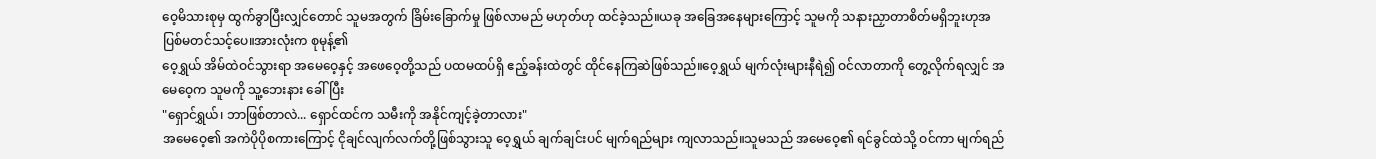ဝေ့မိသားစုမှ ထွက်ခွာပြီးလျှင်တောင် သူမအတွက် ခြိမ်းခြောက်မှု ဖြစ်လာမည် မဟုတ်ဟု ထင်ခဲ့သည်။ယခု အခြေအနေများကြောင့် သူမကို သနားညှာတာစိတ်မရှိဘူးဟုအပြစ်မတင်သင့်ပေ။အားလုံးက စုမုန့်၏
ဝေ့ရွှယ် အိမ်ထဲဝင်သွားရာ အမေဝေ့နှင့် အဖေဝေ့တို့သည် ပထမထပ်ရှိ ဧည့်ခန်းထဲတွင် ထိုင်နေကြဆဲဖြစ်သည်။ဝေ့ရွှယ် မျက်လုံးများနီရဲ၍ ဝင်လာတာကို တွေ့လိုက်ရလျှင် အမေဝေ့က သူမကို သူ့ဘေးနား ခေါ်ပြီး
"ရှောင်ရွှယ်၊ ဘာဖြစ်တာလဲ... ရှောင်ထင်က သမီးကို အနိုင်ကျင့်ခဲ့တာလား"
အမေဝေ့၏ အကဲပိုပိုစကားကြောင့် ငိုချင်လျက်လက်တို့ဖြစ်သွားသူ ဝေ့ရွှယ် ချက်ချင်းပင် မျက်ရည်များ ကျလာသည်။သူမသည် အမေဝေ့၏ ရင်ခွင်ထဲသို့ ဝင်ကာ မျက်ရည်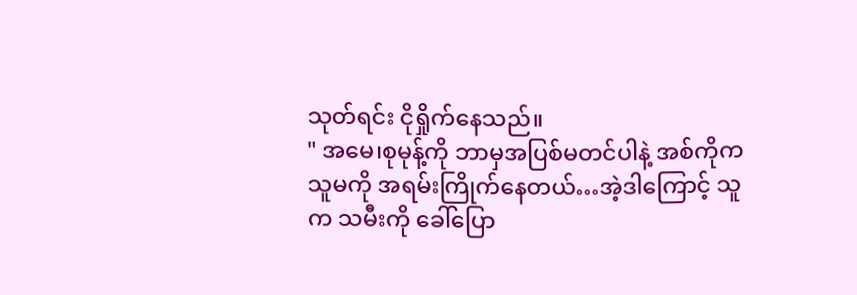သုတ်ရင်း ငိုရှိုက်နေသည်။
" အမေ၊စုမုန့်ကို ဘာမှအပြစ်မတင်ပါနဲ့ အစ်ကိုက သူမကို အရမ်းကြိုက်နေတယ်…အဲ့ဒါကြောင့် သူက သမီးကို ခေါ်ပြော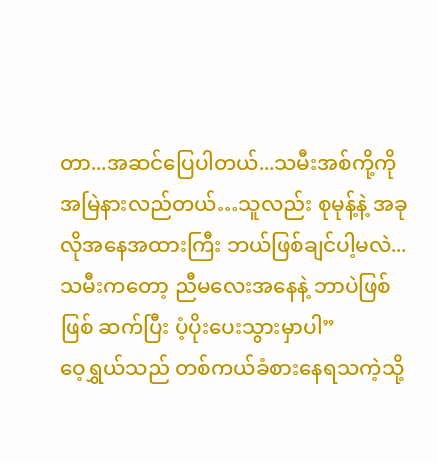တာ...အဆင်ပြေပါတယ်...သမီးအစ်ကို့ကို အမြဲနားလည်တယ်…သူလည်း စုမုန့်နဲ့ အခုလိုအနေအထားကြီး ဘယ်ဖြစ်ချင်ပါ့မလဲ...သမီးကတော့ ညီမလေးအနေနဲ့ ဘာပဲဖြစ်ဖြစ် ဆက်ပြီး ပံ့ပိုးပေးသွားမှာပါ”
ဝေ့ရွှယ်သည် တစ်ကယ်ခံစားနေရသကဲ့သို့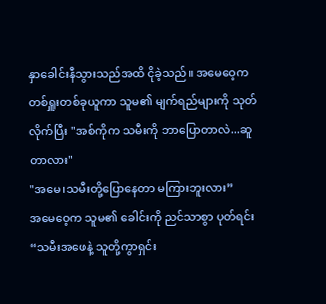နှာခေါင်းနီသွားသည်အထိ ငိုခဲ့သည်။ အမေဝေ့က တစ်ရှူးတစ်ခုယူကာ သူမ၏ မျက်ရည်များကို သုတ်လိုက်ပြီး "အစ်ကိုက သမီးကို ဘာပြောတာလဲ...ဆူတာလား"
"အမေ၊သမီးတို့ပြောနေတာ မကြားဘူးလား”
အမေဝေ့က သူမ၏ ခေါင်းကို ညင်သာစွာ ပုတ်ရင်း
“သမီးအဖေနဲ့ သူတို့ကွာရှင်း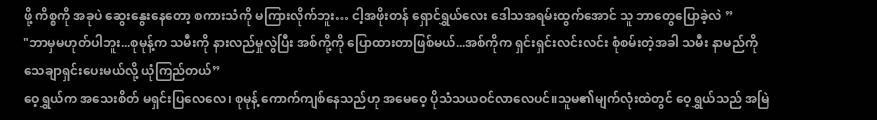ဖို့ ကိစ္စကို အခုပဲ ဆွေးနွေးနေတော့ စကားသံကို မကြားလိုက်ဘူး… ငါ့အဖိုးတန် ရှောင်ရွှယ်လေး ဒေါသအရမ်းထွက်အောင် သူ ဘာတွေပြောခဲ့လဲ ”
"ဘာမှမဟုတ်ပါဘူး...စုမုန့်က သမီးကို နားလည်မှုလွဲပြီး အစ်ကို့ကို ပြောထားတာဖြစ်မယ်...အစ်ကိုက ရှင်းရှင်းလင်းလင်း စုံစမ်းတဲ့အခါ သမီး နာမည်ကို သေချာရှင်းပေးမယ်လို့ ယုံကြည်တယ်”
ဝေ့ရွှယ်က အသေးစိတ် မရှင်းပြလေလေ၊ စုမုန့် ကောက်ကျစ်နေသည်ဟု အမေဝေ့ ပိုသံသယဝင်လာလေပင်။သူမ၏မျက်လုံးထဲတွင် ဝေ့ရွှယ်သည် အမြဲ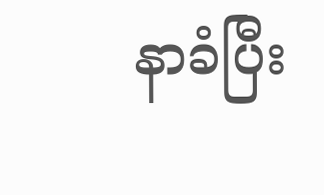နာခံပြီး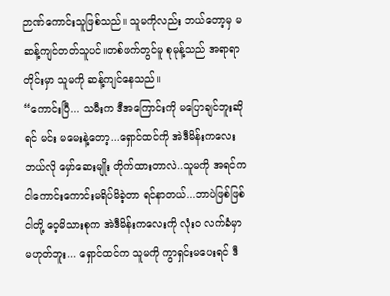ဉာဏ်ကောင်းသူဖြစ်သည်။ သူမကိုလည်း ဘယ်တော့မှ မဆန့်ကျင်တတ်သူပင်။တစ်ဖက်တွင်မူ စုမုန့်သည် အရာရာတိုင်းမှာ သူမကို ဆန့်ကျင်နေသည်။
“ကောင်းပြီ... သမီးက ဒီအကြောင်းကို မပြောချင်ဘူးဆိုရင် မင်း မမေးနဲ့တော့...ရှောင်ထင်ကို အဲဒီမိန်းကလေး ဘယ်လို မှော်ဆေးမျိုး တိုက်ထားတာလဲ..သူမကို အရင်က ငါကောင်းကောင်းမရိပ်မိခဲ့တာ ရင်နာတယ်...ဘာပဲဖြစ်ဖြစ် ငါတို့ ဝေ့မိသားစုက အဲဒီမိန်းကလေးကို လုံးဝ လက်ခံမှာ မဟုတ်ဘူး... ရှောင်ထင်က သူမကို ကွာရှင်းမပေးရင် ဒီ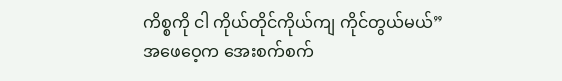ကိစ္စကို ငါ ကိုယ်တိုင်ကိုယ်ကျ ကိုင်တွယ်မယ်”
အဖေဝေ့က အေးစက်စက်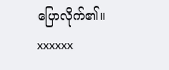ပြောလိုက်၏။
xxxxxx